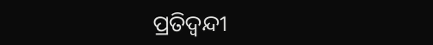ପ୍ରତିଦ୍ବନ୍ଦୀ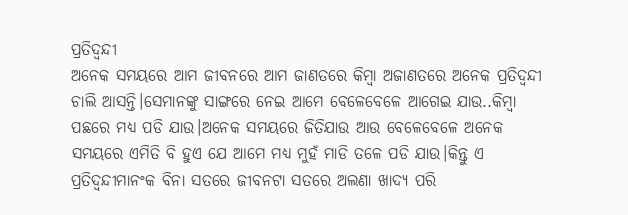ପ୍ରତିଦ୍ବନ୍ଦୀ
ଅନେକ ସମୟରେ ଆମ ଜୀବନରେ ଆମ ଜାଣତରେ କିମ୍ବା ଅଜାଣତରେ ଅନେକ ପ୍ରତିଦ୍ବନ୍ଦୀ ଚାଲି ଆସନ୍ତି।ସେମାନଙ୍କୁ ସାଙ୍ଗରେ ନେଇ ଆମେ ବେଳେବେଳେ ଆଗେଇ ଯାଉ..କିମ୍ବା ପଛରେ ମଧ୍ୟ ପଡି ଯାଉ।ଅନେକ ସମୟରେ ଜିତିଯାଉ ଆଉ ବେଳେବେଳେ ଅନେକ ସମୟରେ ଏମିତି ବି ହୁଏ ଯେ ଆମେ ମଧ୍ୟ ମୁହଁ ମାଡି ତଳେ ପଡି ଯାଉ।କିନ୍ତୁ ଏ ପ୍ରତିଦ୍ବନ୍ଦୀମାନଂକ ବିନା ସତରେ ଜୀବନଟା ସତରେ ଅଲଣା ଖାଦ୍ୟ ପରି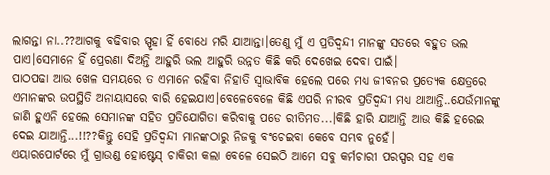ଲାଗନ୍ତା ନା..??ଆଗକୁ ବଢିବାର ସ୍ପୃହା ହିଁ ବୋଧେ ମରି ଯାଆନ୍ତା।ତେଣୁ ମୁଁ ଏ ପ୍ରତିଦ୍ବନ୍ଦୀ ମାନଙ୍କୁ ସତରେ ବହୁତ ଭଲ ପାଏ।ସେମାନେ ହିଁ ପ୍ରେରଣା ଦିଅନ୍ତି ଆହୁରି ଭଲ ଆହୁରି ଉନ୍ନତ କିଛି କରି ଦେଖେଇ ଦେବା ପାଇଁ।
ପାଠପଢା ଆଉ ଖେଳ ସମୟରେ ତ ଏମାନେ ରହିବା ନିହାତି ସ୍ଵାଭାବିକ ହେଲେ ପରେ ମଧ୍ୟ ଜୀବନର ପ୍ରତ୍ୟେକ କ୍ଷେତ୍ରରେ ଏମାନଙ୍କର ଉପସ୍ଥିତି ଅନାୟାସରେ ବାରି ହେଇଯାଏ।ବେଳେବେଳେ କିଛି ଏପରି ନୀରବ ପ୍ରତିଦ୍ବନ୍ଦୀ ମଧ୍ୟ ଥାଆନ୍ତି..ଯେଉଁମାନଙ୍କୁ ଜାଣି ହୁଏନି ହେଲେ ସେମାନଙ୍କ ସହିତ ପ୍ରତିଯୋଗିତା କରିବାକୁ ପଡେ ରୀତିମତ...।କିଛି ହାରି ଯାଆନ୍ତି ଆଉ କିଛି ହରେଇ ଦେଇ ଯାଆନ୍ତି...!!??କିନ୍ତୁ ସେହି ପ୍ରତିଦ୍ବନ୍ଦୀ ମାନଙ୍କଠାରୁ ନିଜକୁ ବଂଚେଇବା କେବେ ସମ୍ଭବ ନୁହେଁ।
ଏୟାରପୋର୍ଟରେ ମୁଁ ଗ୍ରାଉଣ୍ଡ ହୋଷ୍ଟେସ୍ ଚାକିରୀ କଲା ବେଳେ ସେଇଠି ଆମେ ସବୁ କର୍ମଚାରୀ ପରସ୍ପର ସହ ଏକ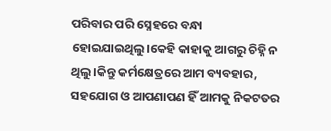ପରିବାର ପରି ସ୍ନେହରେ ବନ୍ଧା ହୋଇଯାଇଥିଲୁ।କେହି କାହାକୁ ଆଗରୁ ଚିହ୍ନି ନ ଥିଲୁ।କିନ୍ତୁ କର୍ମକ୍ଷେତ୍ରରେ ଆମ ବ୍ୟବହାର, ସହଯୋଗ ଓ ଆପଣାପଣ ହିଁ ଆମକୁ ନିକଟତର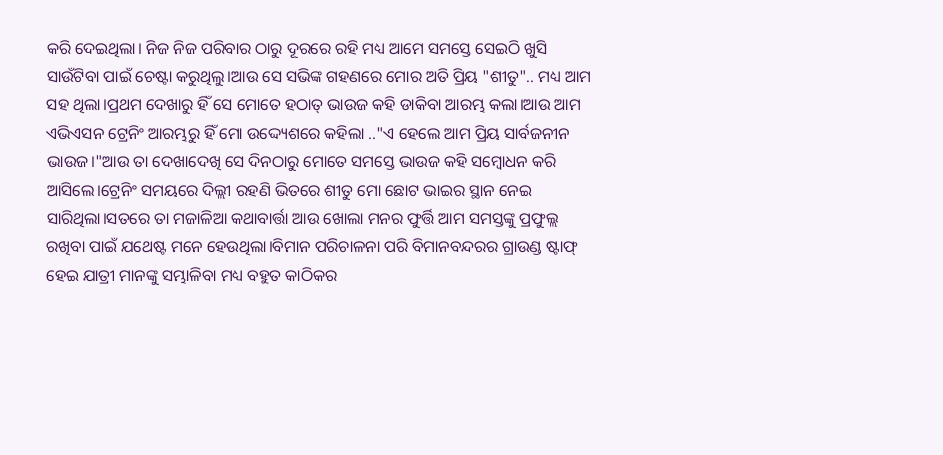କରି ଦେଇଥିଲା। ନିଜ ନିଜ ପରିବାର ଠାରୁ ଦୂରରେ ରହି ମଧ୍ୟ ଆମେ ସମସ୍ତେ ସେଇଠି ଖୁସି ସାଉଁଟିବା ପାଇଁ ଚେଷ୍ଟା କରୁଥିଲୁ।ଆଉ ସେ ସଭିଙ୍କ ଗହଣରେ ମୋର ଅତି ପ୍ରିୟ "ଶୀତୁ".. ମଧ୍ୟ ଆମ ସହ ଥିଲା।ପ୍ରଥମ ଦେଖାରୁ ହିଁ ସେ ମୋତେ ହଠାତ୍ ଭାଉଜ କହି ଡାକିବା ଆରମ୍ଭ କଲା।ଆଉ ଆମ ଏଭିଏସନ ଟ୍ରେନିଂ ଆରମ୍ଭରୁ ହିଁ ମୋ ଉଦ୍ଦ୍ୟେଶରେ କହିଲା .."ଏ ହେଲେ ଆମ ପ୍ରିୟ ସାର୍ବଜନୀନ ଭାଉଜ।"ଆଉ ତା ଦେଖାଦେଖି ସେ ଦିନଠାରୁ ମୋତେ ସମସ୍ତେ ଭାଉଜ କହି ସମ୍ବୋଧନ କରି ଆସିଲେ।ଟ୍ରେନିଂ ସମୟରେ ଦିଲ୍ଲୀ ରହଣି ଭିତରେ ଶୀତୁ ମୋ ଛୋଟ ଭାଇର ସ୍ଥାନ ନେଇ ସାରିଥିଲା।ସତରେ ତା ମଜାଳିଆ କଥାବାର୍ତ୍ତା ଆଉ ଖୋଲା ମନର ଫୁର୍ତ୍ତି ଆମ ସମସ୍ତଙ୍କୁ ପ୍ରଫୁଲ୍ଲ ରଖିବା ପାଇଁ ଯଥେଷ୍ଟ ମନେ ହେଉଥିଲା।ବିମାନ ପରିଚାଳନା ପରି ବିମାନବନ୍ଦରର ଗ୍ରାଉଣ୍ଡ ଷ୍ଟାଫ୍ ହେଇ ଯାତ୍ରୀ ମାନଙ୍କୁ ସମ୍ଭାଳିବା ମଧ୍ୟ ବହୁତ କାଠିକର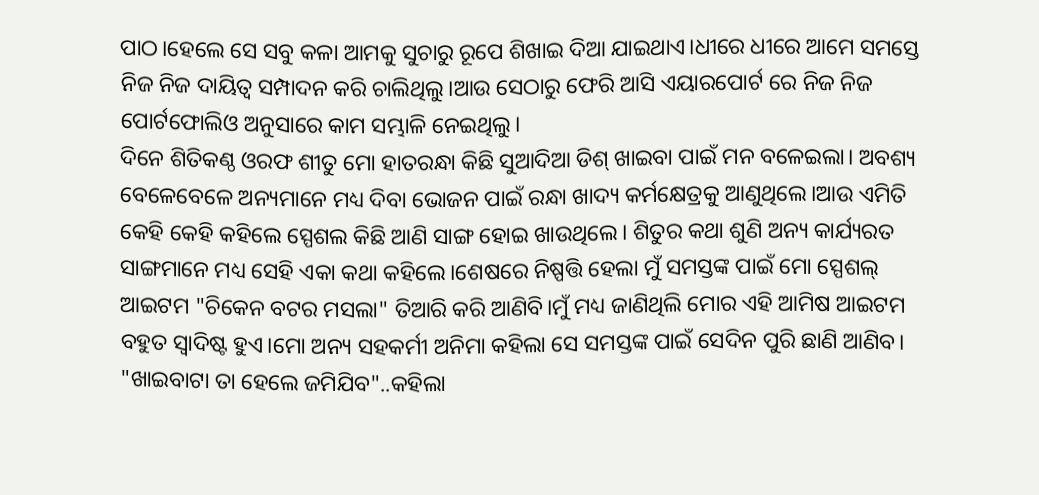ପାଠ।ହେଲେ ସେ ସବୁ କଳା ଆମକୁ ସୁଚାରୁ ରୂପେ ଶିଖାଇ ଦିଆ ଯାଇଥାଏ।ଧୀରେ ଧୀରେ ଆମେ ସମସ୍ତେ ନିଜ ନିଜ ଦାୟିତ୍ୱ ସମ୍ପାଦନ କରି ଚାଲିଥିଲୁ।ଆଉ ସେଠାରୁ ଫେରି ଆସି ଏୟାରପୋର୍ଟ ରେ ନିଜ ନିଜ ପୋର୍ଟଫୋଲିଓ ଅନୁସାରେ କାମ ସମ୍ଭାଳି ନେଇଥିଲୁ।
ଦିନେ ଶିତିକଣ୍ଠ ଓରଫ ଶୀତୁ ମୋ ହାତରନ୍ଧା କିଛି ସୁଆଦିଆ ଡିଶ୍ ଖାଇବା ପାଇଁ ମନ ବଳେଇଲା। ଅବଶ୍ୟ ବେଳେବେଳେ ଅନ୍ୟମାନେ ମଧ୍ୟ ଦିବା ଭୋଜନ ପାଇଁ ରନ୍ଧା ଖାଦ୍ୟ କର୍ମକ୍ଷେତ୍ରକୁ ଆଣୁଥିଲେ।ଆଉ ଏମିତି କେହି କେହି କହିଲେ ସ୍ପେଶଲ କିଛି ଆଣି ସାଙ୍ଗ ହୋଇ ଖାଉଥିଲେ। ଶିତୁର କଥା ଶୁଣି ଅନ୍ୟ କାର୍ଯ୍ୟରତ ସାଙ୍ଗମାନେ ମଧ୍ୟ ସେହି ଏକା କଥା କହିଲେ।ଶେଷରେ ନିଷ୍ପତ୍ତି ହେଲା ମୁଁ ସମସ୍ତଙ୍କ ପାଇଁ ମୋ ସ୍ପେଶଲ୍ ଆଇଟମ "ଚିକେନ ବଟର ମସଲା" ତିଆରି କରି ଆଣିବି।ମୁଁ ମଧ୍ୟ ଜାଣିଥିଲି ମୋର ଏହି ଆମିଷ ଆଇଟମ ବହୁତ ସ୍ଵାଦିଷ୍ଟ ହୁଏ।ମୋ ଅନ୍ୟ ସହକର୍ମୀ ଅନିମା କହିଲା ସେ ସମସ୍ତଙ୍କ ପାଇଁ ସେଦିନ ପୁରି ଛାଣି ଆଣିବ। "ଖାଇବାଟା ତା ହେଲେ ଜମିଯିବ"..କହିଲା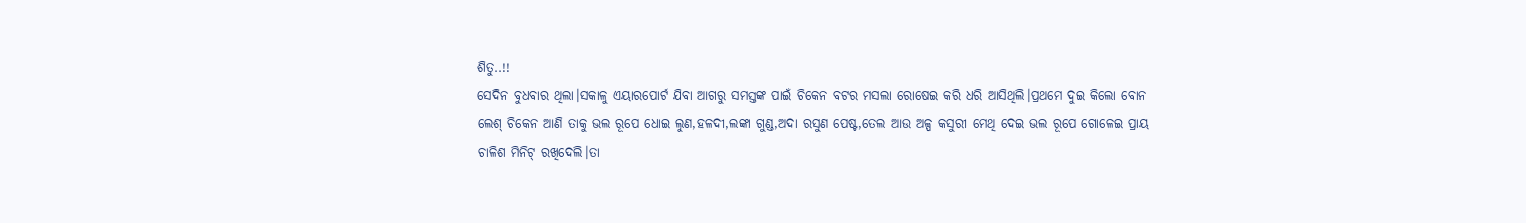ଶିତୁ..!!
ସେଦିନ ବୁଧବାର ଥିଲା।ସକାଳୁ ଏୟାରପୋର୍ଟ ଯିବା ଆଗରୁ ସମସ୍ତଙ୍କ ପାଇଁ ଚିକେନ ବଟର ମସଲା ରୋଷେଇ କରି ଧରି ଆସିଥିଲି।ପ୍ରଥମେ ଦୁଇ କିଲୋ ବୋନ ଲେଶ୍ ଚିକେନ ଆଣି ତାକୁ ଭଲ ରୂପେ ଧୋଇ ଲୁଣ,ହଳଦୀ,ଲଙ୍କା ଗୁଣ୍ଡ,ଅଦା ରସୁଣ ପେଷ୍ଟ,ତେଲ ଆଉ ଅଳ୍ପ କସୁରୀ ମେଥି ଦେଇ ଭଲ ରୂପେ ଗୋଳେଇ ପ୍ରାୟ ଚାଳିଶ ମିନିଟ୍ ରଖିଦେଲି।ତା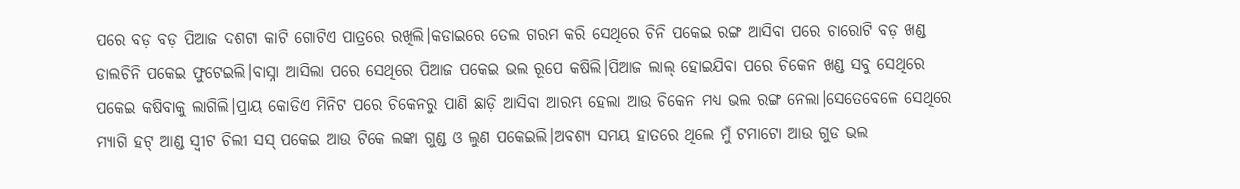ପରେ ବଡ଼ ବଡ଼ ପିଆଜ ଦଶଟା କାଟି ଗୋଟିଏ ପାତ୍ରରେ ରଖିଲି।କଡାଇରେ ତେଲ ଗରମ କରି ସେଥିରେ ଚିନି ପକେଇ ରଙ୍ଗ ଆସିବା ପରେ ଚାରୋଟି ବଡ଼ ଖଣ୍ଡ ଡାଲଚିନି ପକେଇ ଫୁଟେଇଲି।ବାସ୍ନା ଆସିଲା ପରେ ସେଥିରେ ପିଆଜ ପକେଇ ଭଲ ରୂପେ କଷିଲି।ପିଆଜ ଲାଲ୍ ହୋଇଯିବା ପରେ ଚିକେନ ଖଣ୍ଡ ସବୁ ସେଥିରେ ପକେଇ କଷିବାକୁ ଲାଗିଲି।ପ୍ରାୟ କୋଡିଏ ମିନିଟ ପରେ ଚିକେନରୁ ପାଣି ଛାଡ଼ି ଆସିବା ଆରମ୍ଭ ହେଲା ଆଉ ଚିକେନ ମଧ୍ୟ ଭଲ ରଙ୍ଗ ନେଲା।ସେତେବେଳେ ସେଥିରେ ମ୍ୟାଗି ହଟ୍ ଆଣ୍ଡ ସ୍ଵୀଟ ଚିଲୀ ସସ୍ ପକେଇ ଆଉ ଟିକେ ଲଙ୍କା ଗୁଣ୍ଡ ଓ ଲୁଣ ପକେଇଲି।ଅବଶ୍ୟ ସମୟ ହାତରେ ଥିଲେ ମୁଁ ଟମାଟୋ ଆଉ ଗୁଡ ଭଲ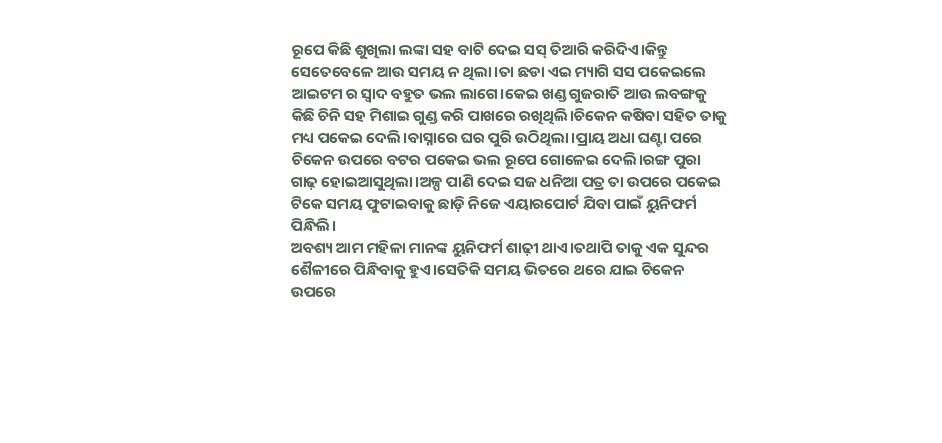ରୂପେ କିଛି ଶୁଖିଲା ଲଙ୍କା ସହ ବାଟି ଦେଇ ସସ୍ ତିଆରି କରିଦିଏ।କିନ୍ତୁ ସେତେବେଳେ ଆଉ ସମୟ ନ ଥିଲା।ତା ଛଡା ଏଇ ମ୍ୟାଗି ସସ ପକେଇଲେ ଆଇଟମ ର ସ୍ଵାଦ ବହୁତ ଭଲ ଲାଗେ।କେଇ ଖଣ୍ଡ ଗୁଜରାତି ଆଉ ଲବଙ୍ଗକୁ କିଛି ଚିନି ସହ ମିଶାଇ ଗୁଣ୍ଡ କରି ପାଖରେ ରଖିଥିଲି।ଚିକେନ କଷିବା ସହିତ ତାକୁ ମଧ୍ୟ ପକେଇ ଦେଲି।ବାସ୍ନାରେ ଘର ପୁରି ଉଠିଥିଲା।ପ୍ରାୟ ଅଧା ଘଣ୍ଟା ପରେ ଚିକେନ ଉପରେ ବଟର ପକେଇ ଭଲ ରୂପେ ଗୋଳେଇ ଦେଲି।ରଙ୍ଗ ପୁରା ଗାଢ଼ ହୋଇଆସୁଥିଲା।ଅଳ୍ପ ପାଣି ଦେଇ ସଜ ଧନିଆ ପତ୍ର ତା ଉପରେ ପକେଇ ଟିକେ ସମୟ ଫୁଟାଇବାକୁ ଛାଡ଼ି ନିଜେ ଏୟାରପୋର୍ଟ ଯିବା ପାଇଁ ୟୁନିଫର୍ମ ପିନ୍ଧିଲି।
ଅବଶ୍ୟ ଆମ ମହିଳା ମାନଙ୍କ ୟୁନିଫର୍ମ ଶାଢ଼ୀ ଥାଏ।ତଥାପି ତାକୁ ଏକ ସୁନ୍ଦର ଶୈଳୀରେ ପିନ୍ଧିବାକୁ ହୁଏ।ସେତିକି ସମୟ ଭିତରେ ଥରେ ଯାଇ ଚିକେନ ଉପରେ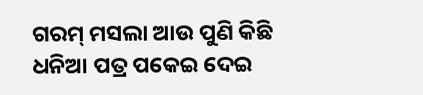ଗରମ୍ ମସଲା ଆଉ ପୁଣି କିଛି ଧନିଆ ପତ୍ର ପକେଇ ଦେଇ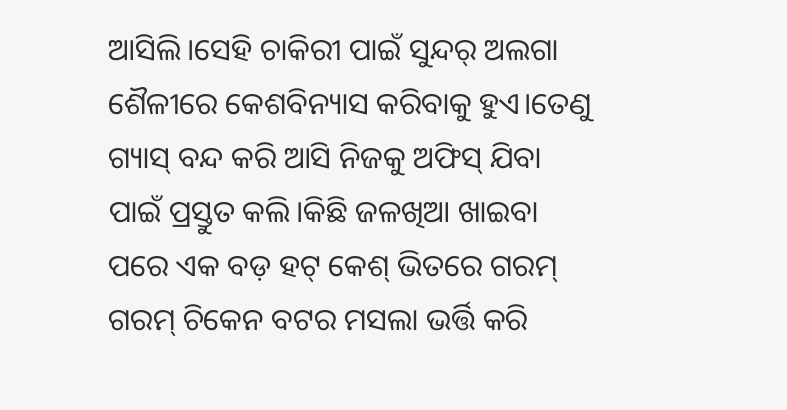ଆସିଲି।ସେହି ଚାକିରୀ ପାଇଁ ସୁନ୍ଦର୍ ଅଲଗା ଶୈଳୀରେ କେଶବିନ୍ୟାସ କରିବାକୁ ହୁଏ।ତେଣୁ ଗ୍ୟାସ୍ ବନ୍ଦ କରି ଆସି ନିଜକୁ ଅଫିସ୍ ଯିବା ପାଇଁ ପ୍ରସ୍ତୁତ କଲି।କିଛି ଜଳଖିଆ ଖାଇବା ପରେ ଏକ ବଡ଼ ହଟ୍ କେଶ୍ ଭିତରେ ଗରମ୍ ଗରମ୍ ଚିକେନ ବଟର ମସଲା ଭର୍ତ୍ତି କରି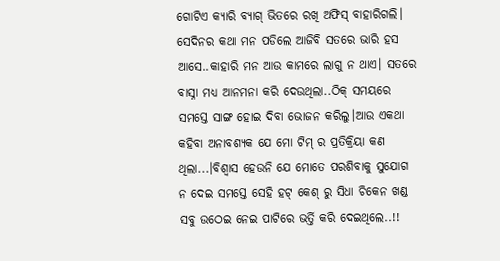ଗୋଟିଏ କ୍ୟାରି ବ୍ୟାଗ୍ ଭିତରେ ରଖି ଅଫିସ୍ ବାହାରିଗଲି।
ସେଦିନର କଥା ମନ ପଡିଲେ ଆଜିବି ସତରେ ଭାରି ହସ ଆସେ..କାହାରି ମନ ଆଉ କାମରେ ଲାଗୁ ନ ଥାଏ। ସତରେ ବାସ୍ନା ମଧ୍ୟ ଆନମନା କରି ଦେଉଥିଲା..ଠିକ୍ ସମୟରେ ସମସ୍ତେ ସାଙ୍ଗ ହୋଇ ଦିବା ଭୋଜନ କରିଲୁ।ଆଉ ଏକଥା କହିବା ଅନାବଶ୍ୟକ ଯେ ମୋ ଟିମ୍ ର ପ୍ରତିକ୍ରିୟା କଣ ଥିଲା...।ବିଶ୍ୱାସ ହେଉନି ଯେ ମୋତେ ପରଶିବାକୁ ସୁଯୋଗ ନ ଦେଇ ସମସ୍ତେ ସେହି ହଟ୍ କେଶ୍ ରୁ ସିଧା ଚିକେନ ଖଣ୍ଡ ସବୁ ଉଠେଇ ନେଇ ପାଟିରେ ଭର୍ତ୍ତି କରି ଦେଇଥିଲେ..!!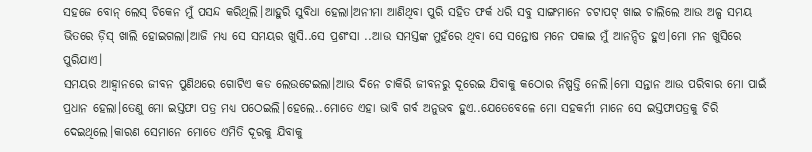ସହଜେ ବୋନ୍ ଲେସ୍ ଚିକେନ ମୁଁ ପସନ୍ଦ କରିଥିଲି।ଆହୁରି ସୁବିଧା ହେଲା।ଅନୀମା ଆଣିଥିବା ପୁରି ସହିତ ଫର୍କ ଧରି ସବୁ ସାଙ୍ଗମାନେ ଚଟାପଟ୍ ଖାଇ ଚାଲିଲେ ଆଉ ଅଳ୍ପ ସମୟ ଭିତରେ ଡ଼ିସ୍ ଖାଲି ହୋଇଗଲା।ଆଜି ମଧ୍ୟ ସେ ସମୟର ଖୁସି..ସେ ପ୍ରଶଂସା ..ଆଉ ସମସ୍ତଙ୍କ ମୁହଁରେ ଥିବା ସେ ସନ୍ତୋଷ ମନେ ପକାଇ ମୁଁ ଆନନ୍ଦିତ ହୁଏ।ମୋ ମନ ଖୁସିରେ ପୁରିଯାଏ।
ସମୟର ଆହ୍ୱାନରେ ଜୀବନ ପୁଣିଥରେ ଗୋଟିଏ କଡ ଲେଉଟେଇଲା।ଆଉ ଦିନେ ଚାକିରି ଜୀବନରୁ ଦୂରେଇ ଯିବାକୁ କଠୋର ନିଷ୍ପତ୍ତି ନେଲି।ମୋ ସନ୍ତାନ ଆଉ ପରିବାର ମୋ ପାଇଁ ପ୍ରଧାନ ହେଲା।ତେଣୁ ମୋ ଇସ୍ତଫା ପତ୍ର ମଧ୍ୟ ପଠେଇଲି।ହେଲେ..ମୋତେ ଏହା ଭାବି ଗର୍ବ ଅନୁଭବ ହୁଏ..ଯେତେବେଳେ ମୋ ସହକର୍ମୀ ମାନେ ସେ ଇସ୍ତଫାପତ୍ରକୁ ଚିରି ଦେଇଥିଲେ।କାରଣ ସେମାନେ ମୋତେ ଏମିତି ଦୂରକୁ ଯିବାକୁ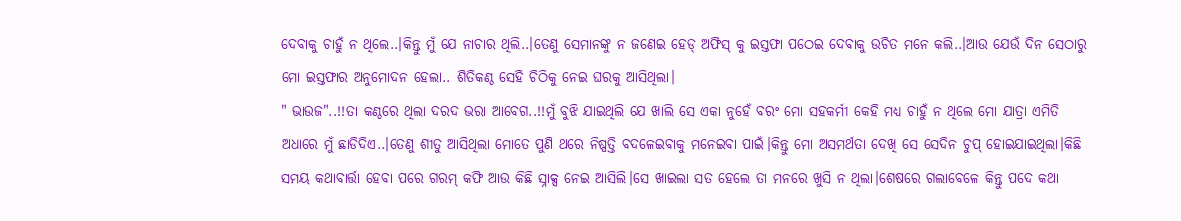ଦେବାକୁ ଚାହୁଁ ନ ଥିଲେ..।କିନ୍ତୁ ମୁଁ ଯେ ନାଚାର ଥିଲି..।ତେଣୁ ସେମାନଙ୍କୁ ନ ଜଣେଇ ହେଡ୍ ଅଫିସ୍ କୁ ଇସ୍ତଫା ପଠେଇ ଦେବାକୁ ଉଚିତ ମନେ କଲି..।ଆଉ ଯେଉଁ ଦିନ ସେଠାରୁ ମୋ ଇସ୍ତଫାର ଅନୁମୋଦନ ହେଲା.. ଶିତିକଣ୍ଠ ସେହି ଚିଠିକୁ ନେଇ ଘରକୁ ଆସିଥିଲା।
" ଭାଉଜ"..!!ତା କଣ୍ଠରେ ଥିଲା ଦରଦ ଭରା ଆବେଗ..!!ମୁଁ ବୁଝି ଯାଇଥିଲି ଯେ ଖାଲି ସେ ଏକା ନୁହେଁ ବରଂ ମୋ ସହକର୍ମୀ କେହି ମଧ୍ୟ ଚାହୁଁ ନ ଥିଲେ ମୋ ଯାତ୍ରା ଏମିତି ଅଧାରେ ମୁଁ ଛାଡିଦିଏ..।ତେଣୁ ଶୀତୁ ଆସିଥିଲା ମୋତେ ପୁଣି ଥରେ ନିଷ୍ପତ୍ତି ବଦଳେଇବାକୁ ମନେଇବା ପାଇଁ।କିନ୍ତୁ ମୋ ଅସମର୍ଥତା ଦେଖି ସେ ସେଦିନ ଚୁପ୍ ହୋଇଯାଇଥିଲା।କିଛି ସମୟ କଥାବାର୍ତ୍ତା ହେବା ପରେ ଗରମ୍ କଫି ଆଉ କିଛି ସ୍ନାକ୍ସ ନେଇ ଆସିଲି।ସେ ଖାଇଲା ସତ ହେଲେ ତା ମନରେ ଖୁସି ନ ଥିଲା।ଶେଷରେ ଗଲାବେଳେ କିନ୍ତୁ ପଦେ କଥା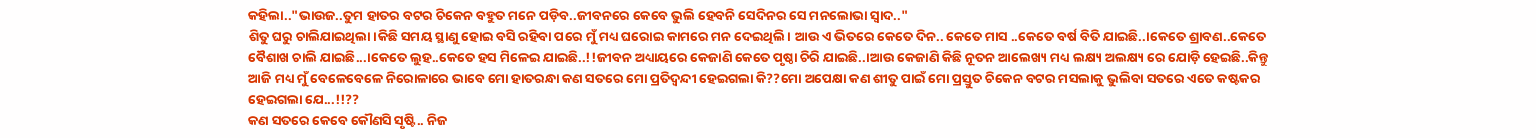କହିଲା.."ଭାଉଜ..ତୁମ ହାତର ବଟର ଚିକେନ ବହୁତ ମନେ ପଡ଼ିବ..ଜୀବନରେ କେବେ ଭୁଲି ହେବନି ସେଦିନର ସେ ମନଲୋଭା ସ୍ଵାଦ.."
ଶିତୁ ଘରୁ ଚାଲିଯାଇଥିଲା।କିଛି ସମୟ ସ୍ଥାଣୁ ହୋଇ ବସି ରହିବା ପରେ ମୁଁ ମଧ୍ୟ ଘରୋଇ କାମରେ ମନ ଦେଇଥିଲି। ଆଉ ଏ ଭିତରେ କେତେ ଦିନ.. କେତେ ମାସ ..କେତେ ବର୍ଷ ବିତି ଯାଇଛି..।କେତେ ଶ୍ରାବଣ..କେତେ ବୈଶାଖ ଚାଲି ଯାଇଛି...।କେତେ ଲୁହ..କେତେ ହସ ମିଳେଇ ଯାଇଛି..!!ଜୀବନ ଅଧ୍ୟାୟରେ କେଜାଣି କେତେ ପୃଷ୍ଠା ଚିରି ଯାଇଛି..।ଆଉ କେଜାଣି କିଛି ନୂତନ ଆଲେଖ୍ୟ ମଧ୍ୟ ଲକ୍ଷ୍ୟ ଅଲକ୍ଷ୍ୟ ରେ ଯୋଡ଼ି ହେଇଛି..କିନ୍ତୁ ଆଜି ମଧ୍ୟ ମୁଁ ବେଳେବେଳେ ନିରୋଳାରେ ଭାବେ ମୋ ହାତରନ୍ଧା କଣ ସତରେ ମୋ ପ୍ରତିଦ୍ବନ୍ଦୀ ହେଇଗଲା କି??ମୋ ଅପେକ୍ଷା କଣ ଶୀତୁ ପାଇଁ ମୋ ପ୍ରସ୍ତୁତ ଚିକେନ ବଟର ମସଲାକୁ ଭୁଲିବା ସତରେ ଏତେ କଷ୍ଟକର ହେଇଗଲା ଯେ...!!??
କଣ ସତରେ କେବେ କୌଣସି ସୃଷ୍ଟି.. ନିଜ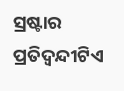ସ୍ରଷ୍ଟାର ପ୍ରତିଦ୍ବନ୍ଦୀଟିଏ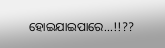ହୋଇଯାଇପାରେ...!!??